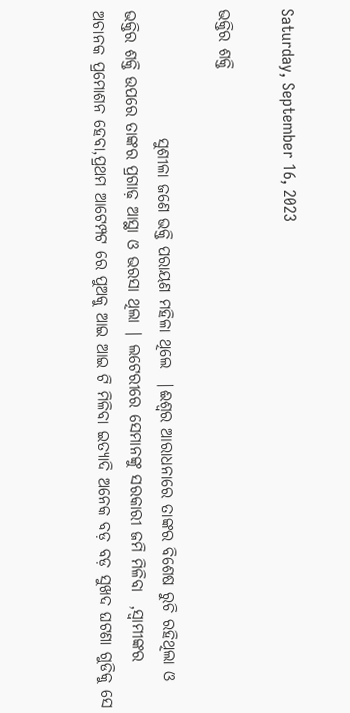Saturday, September 16, 2023

ଭକ୍ତିର ଶକ୍ତି

                    ସୁଶୀଳା ଜଣେ ଭକ୍ତି ପରାୟଣ ମହିଳା ଥିଲେ  |ଈଶ୍ୱର ଆରାଧନାରେ ତାଙ୍କର ବିଶେଷ ରୁଚି ରହିଥିଲା ଓ ଭକ୍ତିର ଶକ୍ତି ଉପରେ ତାଙ୍କର ପ୍ରଗାଢ଼ ଆସ୍ଥା ଓ ଭରସା ଥିଲା | ଲଟେରୀରେ ସେମାନଙ୍କୁ ସରକାରୀ ଜମି ମିଳିବା  ,ସ୍ୱାମୀଙ୍କର ଅଚାନକ ପ୍ରମୋଶନ ହେବା,ପ୍ରଥମ ଆଟେମ୍ପଟ ରେ ପୁଅକୁ ଆଇ ଆଇ ଟି ମିଳିବା ଇତ୍ୟାଦି ଅନେକ ବଡ଼ ବଡ଼ ସୁଖଦ ଘଟଣା ଗୁଡିକୁ ସେ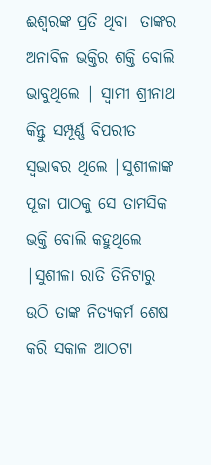ଈଶ୍ୱରଙ୍କ ପ୍ରତି ଥିବା  ତାଙ୍କର ଅନାବିଳ ଭକ୍ତିର ଶକ୍ତି ବୋଲି ଭାବୁଥିଲେ | ସ୍ୱାମୀ ଶ୍ରୀନାଥ କିନ୍ତୁ ସମ୍ପୂର୍ଣ୍ଣ ବିପରୀତ ସ୍ଵଭାଵର ଥିଲେ |ସୁଶୀଳାଙ୍କ ପୂଜା ପାଠକୁ ସେ ତାମସିକ ଭକ୍ତି ବୋଲି କହୁଥିଲେ |ସୁଶୀଳା ରାତି ତିନିଟାରୁ ଉଠି ତାଙ୍କ ନିତ୍ୟକର୍ମ ଶେଷ କରି ସକାଳ ଆଠଟା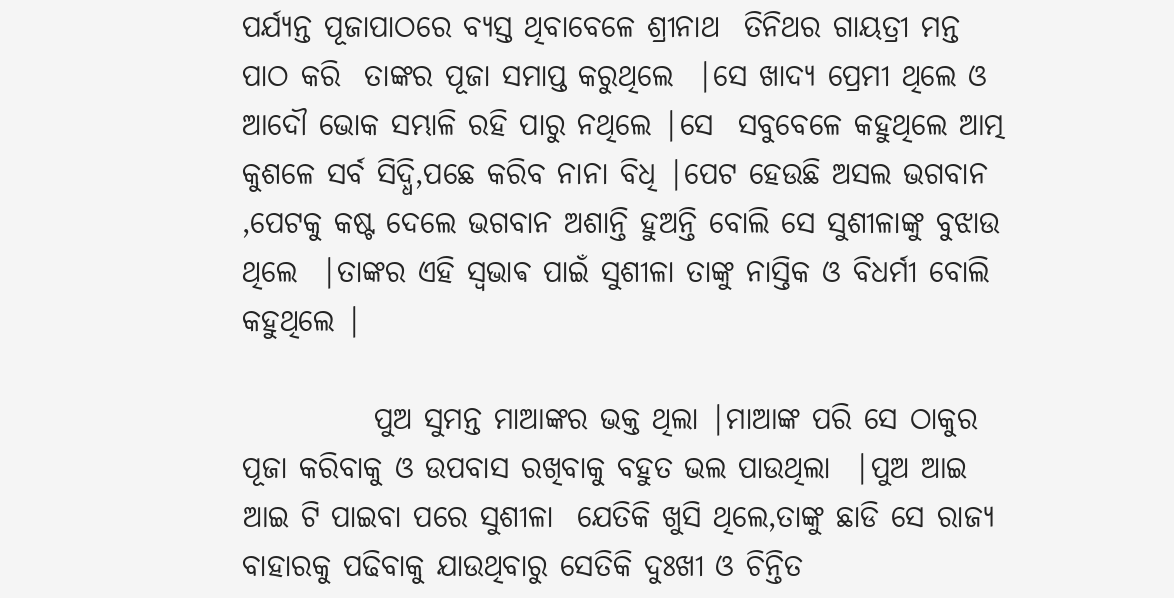ପର୍ଯ୍ୟନ୍ତ ପୂଜାପାଠରେ ବ୍ୟସ୍ତ ଥିବାବେଳେ ଶ୍ରୀନାଥ  ତିନିଥର ଗାୟତ୍ରୀ ମନ୍ତ ପାଠ କରି  ତାଙ୍କର ପୂଜା ସମାପ୍ତ କରୁଥିଲେ  |ସେ ଖାଦ୍ୟ ପ୍ରେମୀ ଥିଲେ ଓ ଆଦୌ ଭୋକ ସମ୍ଭାଳି ରହି ପାରୁ ନଥିଲେ |ସେ  ସବୁବେଳେ କହୁଥିଲେ ଆତ୍ମ କୁଶଳେ ସର୍ବ ସିଦ୍ଧି,ପଛେ କରିବ ନାନା ବିଧି |ପେଟ ହେଉଛି ଅସଲ ଭଗବାନ ,ପେଟକୁ କଷ୍ଟ ଦେଲେ ଭଗବାନ ଅଶାନ୍ତି ହୁଅନ୍ତି ବୋଲି ସେ ସୁଶୀଳାଙ୍କୁ ବୁଝାଉ ଥିଲେ  |ତାଙ୍କର ଏହି ସ୍ଵଭାଵ ପାଇଁ ସୁଶୀଳା ତାଙ୍କୁ ନାସ୍ତିକ ଓ ବିଧର୍ମୀ ବୋଲି କହୁଥିଲେ |

           ପୁଅ ସୁମନ୍ତ ମାଆଙ୍କର ଭକ୍ତ ଥିଲା |ମାଆଙ୍କ ପରି ସେ ଠାକୁର ପୂଜା କରିବାକୁ ଓ ଉପବାସ ରଖିବାକୁ ବହୁତ ଭଲ ପାଉଥିଲା  |ପୁଅ ଆଇ ଆଇ ଟି ପାଇବା ପରେ ସୁଶୀଳା  ଯେତିକି ଖୁସି ଥିଲେ,ତାଙ୍କୁ ଛାଡି ସେ ରାଜ୍ୟ ବାହାରକୁ ପଢିବାକୁ ଯାଉଥିବାରୁ ସେତିକି ଦୁଃଖୀ ଓ ଚିନ୍ତିତ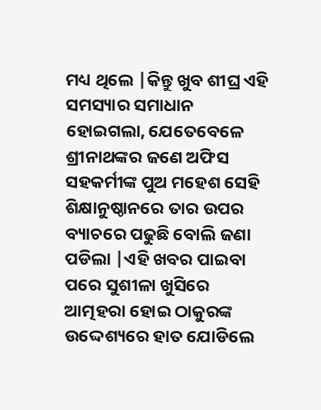ମଧ୍ୟ ଥିଲେ |କିନ୍ତୁ ଖୁବ ଶୀଘ୍ର ଏହି ସମସ୍ୟାର ସମାଧାନ ହୋଇଗଲା, ଯେତେବେଳେ  ଶ୍ରୀନାଥଙ୍କର ଜଣେ ଅଫିସ ସହକର୍ମୀଙ୍କ ପୁଅ ମହେଶ ସେହି ଶିକ୍ଷାନୁଷ୍ଠାନରେ ତାର ଉପର ବ୍ୟାଚରେ ପଢୁଛି ବୋଲି ଜଣା ପଡିଲା |ଏହି ଖବର ପାଇବା ପରେ ସୁଶୀଳା ଖୁସିରେ ଆତ୍ମହରା ହୋଇ ଠାକୁରଙ୍କ ଉଦ୍ଦେଶ୍ୟରେ ହାତ ଯୋଡିଲେ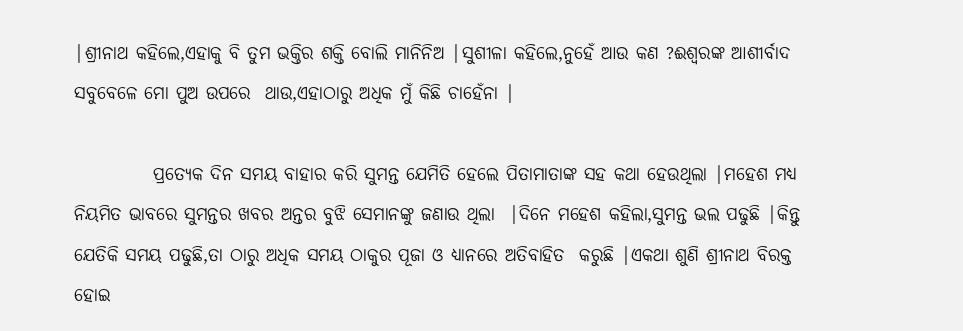|ଶ୍ରୀନାଥ କହିଲେ,ଏହାକୁ ବି ତୁମ ଭକ୍ତିର ଶକ୍ତି ବୋଲି ମାନିନିଅ |ସୁଶୀଳା କହିଲେ,ନୁହେଁ ଆଉ କଣ ?ଈଶ୍ୱରଙ୍କ ଆଶୀର୍ବାଦ ସବୁବେଳେ ମୋ ପୁଅ ଉପରେ  ଥାଉ,ଏହାଠାରୁ ଅଧିକ ମୁଁ କିଛି ଚାହେଁନା |

           ପ୍ରତ୍ୟେକ ଦିନ ସମୟ ବାହାର କରି ସୁମନ୍ତ ଯେମିତି ହେଲେ ପିତାମାତାଙ୍କ ସହ କଥା ହେଉଥିଲା |ମହେଶ ମଧ୍ୟ ନିୟମିତ ଭାବରେ ସୁମନ୍ତର ଖବର ଅନ୍ତର ବୁଝି ସେମାନଙ୍କୁ ଜଣାଉ ଥିଲା  |ଦିନେ ମହେଶ କହିଲା,ସୁମନ୍ତ ଭଲ ପଢୁଛି |କିନ୍ତୁ ଯେତିକି ସମୟ ପଢୁଛି,ତା ଠାରୁ ଅଧିକ ସମୟ ଠାକୁର ପୂଜା ଓ ଧ୍ୟାନରେ ଅତିବାହିତ  କରୁଛି |ଏକଥା ଶୁଣି ଶ୍ରୀନାଥ ବିରକ୍ତ ହୋଇ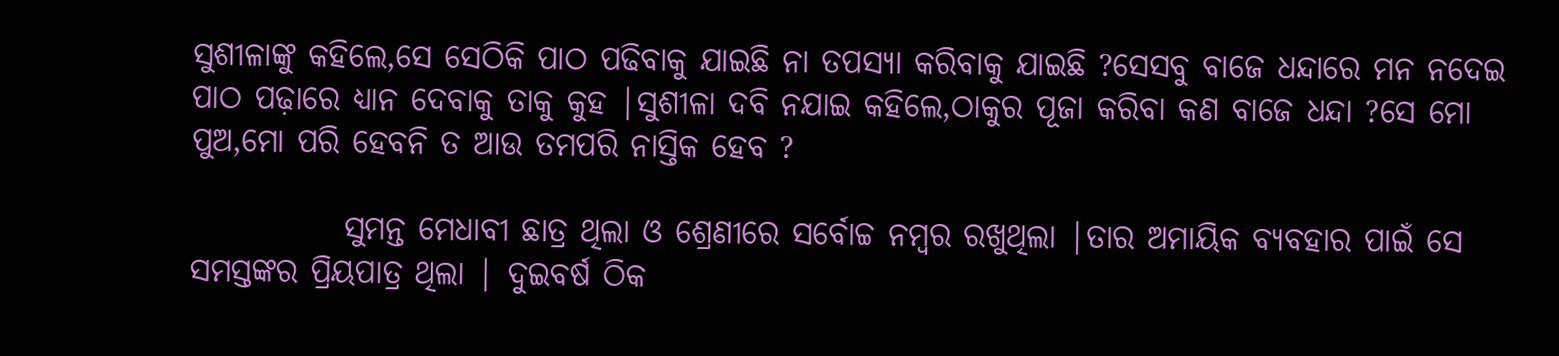ସୁଶୀଳାଙ୍କୁ କହିଲେ,ସେ ସେଠିକି ପାଠ ପଢିବାକୁ ଯାଇଛି ନା ତପସ୍ୟା କରିବାକୁ ଯାଇଛି ?ସେସବୁ ବାଜେ ଧନ୍ଦାରେ ମନ ନଦେଇ ପାଠ ପଢ଼ାରେ ଧ୍ୟାନ ଦେବାକୁ ତାକୁ କୁହ |ସୁଶୀଳା ଦବି ନଯାଇ କହିଲେ,ଠାକୁର ପୂଜା କରିବା କଣ ବାଜେ ଧନ୍ଦା ?ସେ ମୋ ପୁଅ,ମୋ ପରି ହେବନି ତ ଆଉ ତମପରି ନାସ୍ତିକ ହେବ ?

            ସୁମନ୍ତ ମେଧାବୀ ଛାତ୍ର ଥିଲା ଓ ଶ୍ରେଣୀରେ ସର୍ବୋଚ୍ଚ ନମ୍ବର ରଖୁଥିଲା |ତାର ଅମାୟିକ ବ୍ୟବହାର ପାଇଁ ସେ  ସମସ୍ତଙ୍କର ପ୍ରିୟପାତ୍ର ଥିଲା | ଦୁଇବର୍ଷ ଠିକ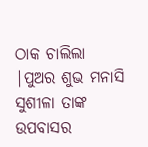ଠାକ ଚାଲିଲା |ପୁଅର ଶୁଭ ମନାସି ସୁଶୀଳା ତାଙ୍କ ଉପବାସର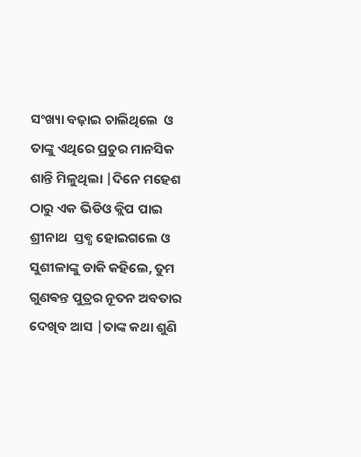ସଂଖ୍ୟା ବଢ଼ାଇ ଚାଲିଥିଲେ  ଓ ତାଙ୍କୁ ଏଥିରେ ପ୍ରଚୁର ମାନସିକ ଶାନ୍ତି ମିଳୁଥିଲା |ଦିନେ ମହେଶ ଠାରୁ ଏକ ଭିଡିଓ କ୍ଲିପ ପାଇ ଶ୍ରୀନାଥ  ସ୍ତବ୍ଧ ହୋଇଗଲେ ଓ ସୁଶୀଳାଙ୍କୁ ଡାକି କହିଲେ, ତୁମ ଗୁଣଵନ୍ତ ପୁତ୍ରର ନୂତନ ଅବତାର ଦେଖିବ ଆସ |ତାଙ୍କ କଥା ଶୁଣି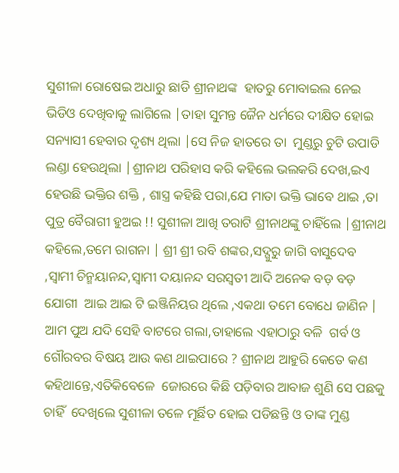ସୁଶୀଳା ରୋଷେଇ ଅଧାରୁ ଛାଡି ଶ୍ରୀନାଥଙ୍କ  ହାତରୁ ମୋବାଇଲ ନେଇ ଭିଡିଓ ଦେଖିବାକୁ ଲାଗିଲେ |ତାହା ସୁମନ୍ତ ଜୈନ ଧର୍ମରେ ଦୀକ୍ଷିତ ହୋଇ ସନ୍ୟାସୀ ହେବାର ଦୃଶ୍ୟ ଥିଲା |ସେ ନିଜ ହାତରେ ତା  ମୁଣ୍ଡରୁ ଚୁଟି ଉପାଡି ଲଣ୍ଡା ହେଉଥିଲା |ଶ୍ରୀନାଥ ପରିହାସ କରି କହିଲେ ଭଲକରି ଦେଖ,ଇଏ ହେଉଛି ଭକ୍ତିର ଶକ୍ତି , ଶାସ୍ତ୍ର କହିଛି ପରା,ଯେ ମାତା ଭକ୍ତି ଭାବେ ଥାଇ ,ତା ପୁତ୍ର ବୈରାଗୀ ହୁଅଇ !! ସୁଶୀଳା ଆଖି ତରାଟି ଶ୍ରୀନାଥଙ୍କୁ ଚାହିଁଲେ |ଶ୍ରୀନାଥ କହିଲେ,ତମେ ରାଗନା | ଶ୍ରୀ ଶ୍ରୀ ରବି ଶଙ୍କର,ସଦ୍ଗୁରୁ ଜାଗି ବାସୁଦେବ ,ସ୍ୱାମୀ ଚିନ୍ମୟାନନ୍ଦ,ସ୍ୱାମୀ ଦୟାନନ୍ଦ ସରସ୍ୱତୀ ଆଦି ଅନେକ ବଡ଼ ବଡ଼ ଯୋଗୀ  ଆଇ ଆଇ ଟି ଇଞ୍ଜିନିୟର ଥିଲେ ,ଏକଥା ତମେ ବୋଧେ ଜାଣିନ |  ଆମ ପୁଅ ଯଦି ସେହି ବାଟରେ ଗଲା,ତାହାଲେ ଏହାଠାରୁ ବଳି  ଗର୍ବ ଓ ଗୌରବର ବିଷୟ ଆଉ କଣ ଥାଇପାରେ ? ଶ୍ରୀନାଥ ଆହୁରି କେତେ କଣ କହିଥାନ୍ତେ,ଏତିକିବେଳେ  ଜୋରରେ କିଛି ପଡ଼ିବାର ଆବାଜ ଶୁଣି ସେ ପଛକୁ ଚାହିଁ  ଦେଖିଲେ ସୁଶୀଳା ତଳେ ମୂର୍ଛିତ ହୋଇ ପଡିଛନ୍ତି ଓ ତାଙ୍କ ମୁଣ୍ଡ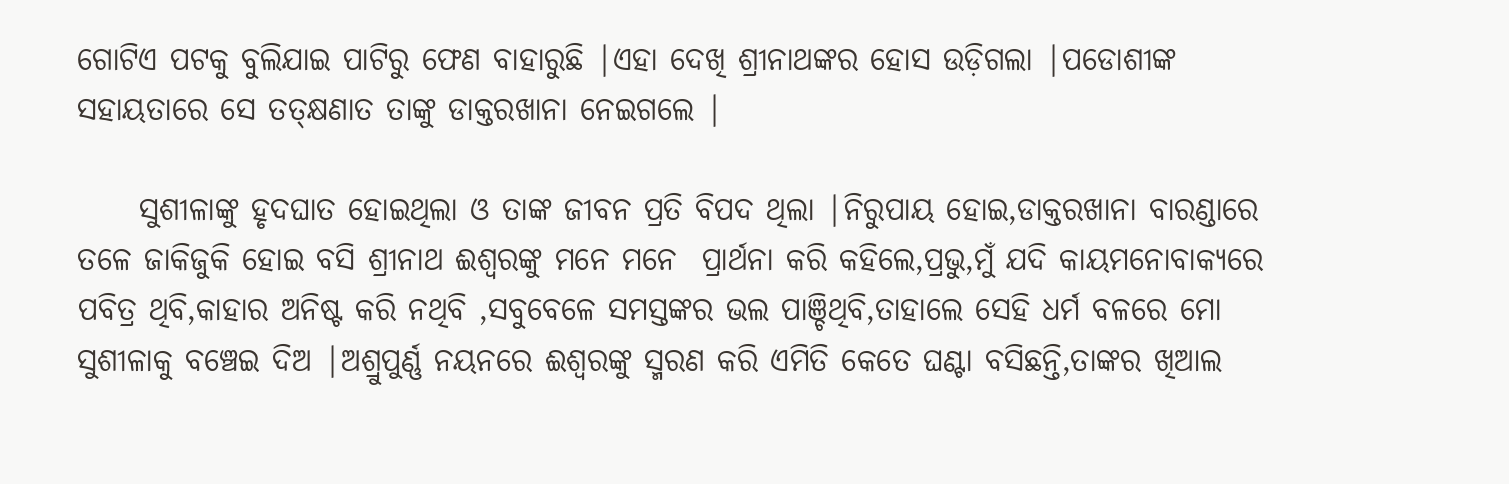ଗୋଟିଏ ପଟକୁ ବୁଲିଯାଇ ପାଟିରୁ ଫେଣ ବାହାରୁଛି |ଏହା ଦେଖି ଶ୍ରୀନାଥଙ୍କର ହୋସ ଉଡ଼ିଗଲା |ପଡୋଶୀଙ୍କ ସହାୟତାରେ ସେ ତତ୍କ୍ଷଣାତ ତାଙ୍କୁ ଡାକ୍ତରଖାନା ନେଇଗଲେ |

     ସୁଶୀଳାଙ୍କୁ ହୃଦଘାତ ହୋଇଥିଲା ଓ ତାଙ୍କ ଜୀବନ ପ୍ରତି ବିପଦ ଥିଲା |ନିରୁପାୟ ହୋଇ,ଡାକ୍ତରଖାନା ବାରଣ୍ଡାରେ ତଳେ ଜାକିଜୁକି ହୋଇ ବସି ଶ୍ରୀନାଥ ଈଶ୍ୱରଙ୍କୁ ମନେ ମନେ  ପ୍ରାର୍ଥନା କରି କହିଲେ,ପ୍ରଭୁ,ମୁଁ ଯଦି କାୟମନୋବାକ୍ୟରେ ପବିତ୍ର ଥିବି,କାହାର ଅନିଷ୍ଟ କରି ନଥିବି ,ସବୁବେଳେ ସମସ୍ତଙ୍କର ଭଲ ପାଞ୍ଚିଥିବି,ତାହାଲେ ସେହି ଧର୍ମ ବଳରେ ମୋ ସୁଶୀଳାକୁ ବଞ୍ଚେଇ ଦିଅ |ଅଶ୍ରୁପୁର୍ଣ୍ଣ ନୟନରେ ଈଶ୍ୱରଙ୍କୁ ସ୍ମରଣ କରି ଏମିତି କେତେ ଘଣ୍ଟା ବସିଛନ୍ତି,ତାଙ୍କର ଖିଆଲ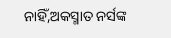ନାହିଁ,ଅକସ୍ମାତ ନର୍ସଙ୍କ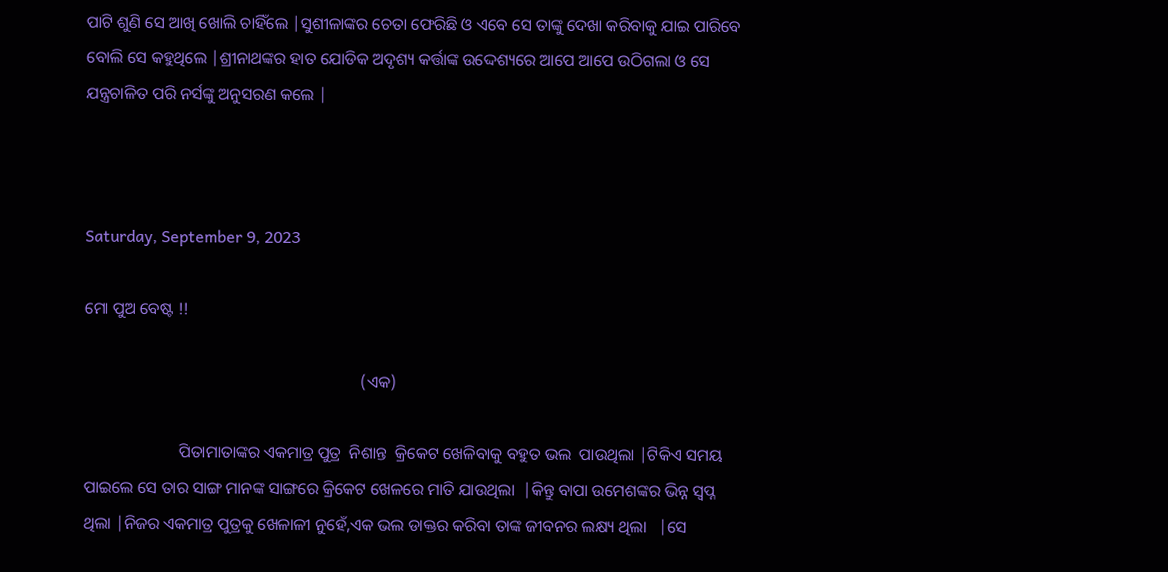ପାଟି ଶୁଣି ସେ ଆଖି ଖୋଲି ଚାହିଁଲେ |ସୁଶୀଳାଙ୍କର ଚେତା ଫେରିଛି ଓ ଏବେ ସେ ତାଙ୍କୁ ଦେଖା କରିବାକୁ ଯାଇ ପାରିବେ ବୋଲି ସେ କହୁଥିଲେ |ଶ୍ରୀନାଥଙ୍କର ହାତ ଯୋଡିକ ଅଦୃଶ୍ୟ କର୍ତ୍ତାଙ୍କ ଉଦ୍ଦେଶ୍ୟରେ ଆପେ ଆପେ ଉଠିଗଲା ଓ ସେ ଯନ୍ତ୍ରଚାଳିତ ପରି ନର୍ସଙ୍କୁ ଅନୁସରଣ କଲେ |



Saturday, September 9, 2023

ମୋ ପୁଅ ବେଷ୍ଟ !!

                                                                   (ଏକ)

                       ପିତାମାତାଙ୍କର ଏକମାତ୍ର ପୁତ୍ର  ନିଶାନ୍ତ  କ୍ରିକେଟ ଖେଳିବାକୁ ବହୁତ ଭଲ  ପାଉଥିଲା |ଟିକିଏ ସମୟ ପାଇଲେ ସେ ତାର ସାଙ୍ଗ ମାନଙ୍କ ସାଙ୍ଗରେ କ୍ରିକେଟ ଖେଳରେ ମାତି ଯାଉଥିଲା  |କିନ୍ତୁ ବାପା ଉମେଶଙ୍କର ଭିନ୍ନ ସ୍ୱପ୍ନ ଥିଲା |ନିଜର ଏକମାତ୍ର ପୁତ୍ରକୁ ଖେଳାଳୀ ନୁହେଁ,ଏକ ଭଲ ଡାକ୍ତର କରିବା ତାଙ୍କ ଜୀବନର ଲକ୍ଷ୍ୟ ଥିଲା   |ସେ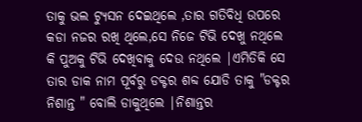ତାକୁ ଭଲ ଟ୍ୟୁସନ ଦେଇଥିଲେ ,ତାର ଗତିବିଧି ଉପରେ କଡା ନଜର ରଖି ଥିଲେ,ସେ ନିଜେ ଟିଭି ଦେଖୁ ନଥିଲେ କି ପୁଅକୁ ଟିଭି ଦେଖିବାକୁ ଦେଉ ନଥିଲେ |ଏମିତିକି ସେ ତାର ଡାକ ନାମ ପୂର୍ବରୁ ଡକ୍ଟର ଶବ୍ଦ ଯୋଡି ତାକୁ "ଡକ୍ଟର ନିଶାନ୍ତ " ବୋଲି ଡାକୁଥିଲେ |ନିଶାନ୍ତର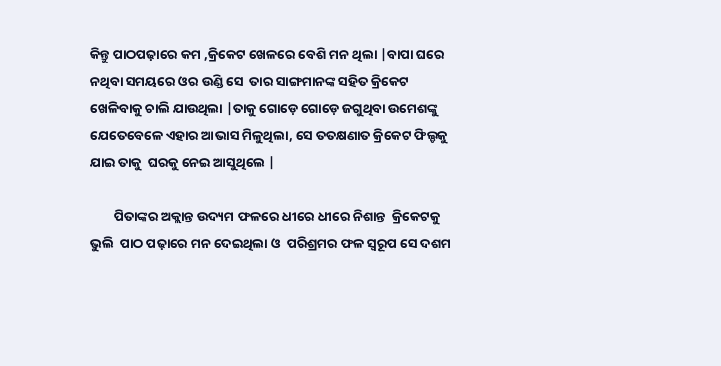କିନ୍ତୁ ପାଠପଢ଼ାରେ କମ ,କ୍ରିକେଟ ଖେଳରେ ବେଶି ମନ ଥିଲା |ବାପା ଘରେ ନଥିବା ସମୟରେ ଓର ଉଣ୍ଡି ସେ  ତାର ସାଙ୍ଗମାନଙ୍କ ସହିତ କ୍ରିକେଟ ଖେଳିବାକୁ ଚାଲି ଯାଉଥିଲା |ତାକୁ ଗୋଡ଼େ ଗୋଡ଼େ ଜଗୁଥିବା ଉମେଶଙ୍କୁ ଯେତେବେଳେ ଏହାର ଆଭାସ ମିଳୁଥିଲା, ସେ ତତକ୍ଷଣାତ କ୍ରିକେଟ ଫିଲ୍ଡକୁ ଯାଇ ତାକୁ  ଘରକୁ ନେଇ ଆସୁଥିଲେ |

        ପିତାଙ୍କର ଅକ୍ଲାନ୍ତ ଉଦ୍ୟମ ଫଳରେ ଧୀରେ ଧୀରେ ନିଶାନ୍ତ  କ୍ରିକେଟକୁ ଭୁଲି  ପାଠ ପଢ଼ାରେ ମନ ଦେଇଥିଲା ଓ  ପରିଶ୍ରମର ଫଳ ସ୍ୱରୂପ ସେ ଦଶମ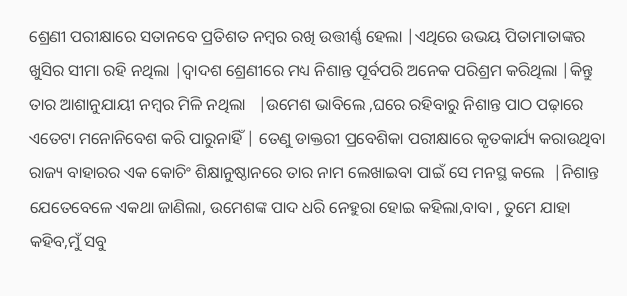ଶ୍ରେଣୀ ପରୀକ୍ଷାରେ ସତାନବେ ପ୍ରତିଶତ ନମ୍ବର ରଖି ଉତ୍ତୀର୍ଣ୍ଣ ହେଲା |ଏଥିରେ ଉଭୟ ପିତାମାତାଙ୍କର ଖୁସିର ସୀମା ରହି ନଥିଲା |ଦ୍ୱାଦଶ ଶ୍ରେଣୀରେ ମଧ୍ୟ ନିଶାନ୍ତ ପୂର୍ବପରି ଅନେକ ପରିଶ୍ରମ କରିଥିଲା |କିନ୍ତୁ ତାର ଆଶାନୁଯାୟୀ ନମ୍ବର ମିଳି ନଥିଲା   |ଉମେଶ ଭାବିଲେ ,ଘରେ ରହିବାରୁ ନିଶାନ୍ତ ପାଠ ପଢ଼ାରେ ଏତେଟା ମନୋନିବେଶ କରି ପାରୁନାହିଁ | ତେଣୁ ଡାକ୍ତରୀ ପ୍ରବେଶିକା ପରୀକ୍ଷାରେ କୃତକାର୍ଯ୍ୟ କରାଉଥିବା ରାଜ୍ୟ ବାହାରର ଏକ କୋଚିଂ ଶିକ୍ଷାନୁଷ୍ଠାନରେ ତାର ନାମ ଲେଖାଇବା ପାଇଁ ସେ ମନସ୍ଥ କଲେ  |ନିଶାନ୍ତ ଯେତେବେଳେ ଏକଥା ଜାଣିଲା, ଉମେଶଙ୍କ ପାଦ ଧରି ନେହୁରା ହୋଇ କହିଲା,ବାବା , ତୁମେ ଯାହା କହିବ,ମୁଁ ସବୁ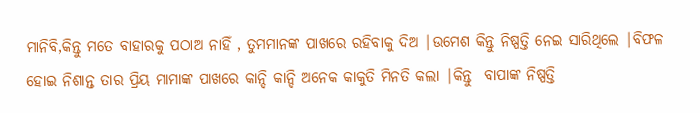ମାନିବି,କିନ୍ତୁ ମତେ ବାହାରକୁ ପଠାଅ ନାହିଁ , ତୁମମାନଙ୍କ ପାଖରେ ରହିବାକୁ ଦିଅ |ଉମେଶ କିନ୍ତୁ ନିଷ୍ପତ୍ତି ନେଇ ସାରିଥିଲେ |ବିଫଳ ହୋଇ ନିଶାନ୍ତ ତାର ପ୍ରିୟ ମାମାଙ୍କ ପାଖରେ କାନ୍ଦି କାନ୍ଦି ଅନେକ କାକୁତି ମିନତି କଲା |କିନ୍ତୁ  ବାପାଙ୍କ ନିଷ୍ପତ୍ତି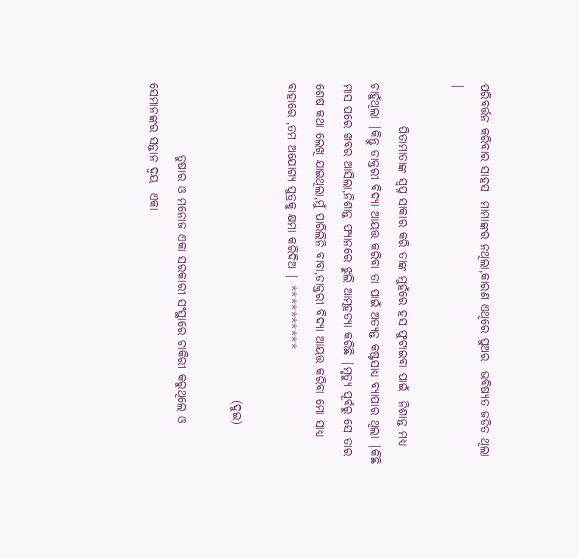ପରିବର୍ତ୍ତନ କରିବାର ସାହସ  ମାମାଙ୍କର ନଥିଲା,କାରଣ ଏଥିରେ ପୁଅର  ଭବିଷ୍ୟତ ଜଡିତ ଥିଲା |

         ପିତାମାତାଙ୍କ ସ୍ୱପ୍ନ ସାକାର କରି ତାଙ୍କ ମୁହଁରେ ହସ ଫୁଟାଇବା ପାଇଁ  ନିଶାନ୍ତ ମଧ୍ୟ ଚାହୁଁଥିଲା |କିନ୍ତୁ ଡାକ୍ତରୀ ବିଦ୍ୟା ଆୟତ୍ତ କରିବା ତା ପାଇଁ ଅତ୍ୟନ୍ତ କଷ୍ଟସାଧ୍ୟ ବ୍ୟାପାର ଥିଲା |କିଛି ମାସ ପରେ ଖବର ଆସିଲା,ନିଶାନ୍ତ ଫ୍ୟାନରେ ଝୁଲି ଆତ୍ମହତ୍ୟା କରିଛି |ମୃତ୍ୟୁ ପୂର୍ବରୁ ସେ ତାର ଶେଷ କଥା ଲେଖି ଯାଇଥିଲା,ମୁଁ ପାରିଲିନି ବାବା,ଡାକ୍ତରୀ ବିଦ୍ୟା ଆୟତ୍ତ କରିବା ମୋ ସାଧ୍ୟ ବାହାରେ ,ତମ ଅଯୋଗ୍ୟ ପୁତ୍ରକୁ କ୍ଷମା କରିଦିଅ | **********

                                                                  (ଦୁଇ)

               ତୁଷାର ଓ ମନୋଜ ଏକା ସରକାରୀ ସଂସ୍ଥାରେ ଚାକିରୀ କରୁଥିଲେ ଓ ସେମାନଙ୍କର ସନ୍ତାନ ଦ୍ୱୟ  ଏକା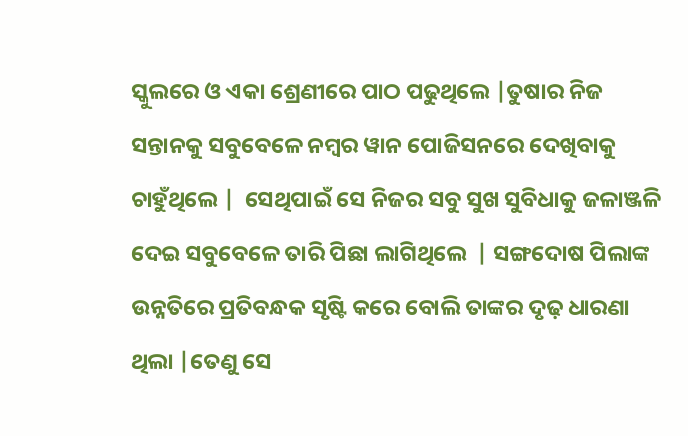ସ୍କୁଲରେ ଓ ଏକା ଶ୍ରେଣୀରେ ପାଠ ପଢୁଥିଲେ |ତୁଷାର ନିଜ ସନ୍ତାନକୁ ସବୁବେଳେ ନମ୍ବର ୱାନ ପୋଜିସନରେ ଦେଖିବାକୁ ଚାହୁଁଥିଲେ |  ସେଥିପାଇଁ ସେ ନିଜର ସବୁ ସୁଖ ସୁବିଧାକୁ ଜଳାଞ୍ଜଳି ଦେଇ ସବୁବେଳେ ତାରି ପିଛା ଲାଗିଥିଲେ  | ସଙ୍ଗଦୋଷ ପିଲାଙ୍କ ଉନ୍ନତିରେ ପ୍ରତିବନ୍ଧକ ସୃଷ୍ଟି କରେ ବୋଲି ତାଙ୍କର ଦୃଢ଼ ଧାରଣା ଥିଲା |ତେଣୁ ସେ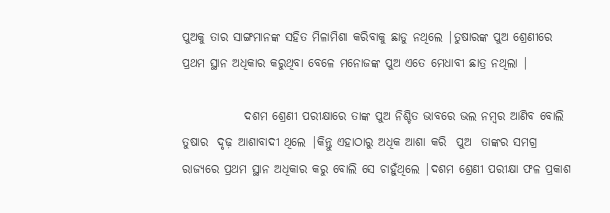ପୁଅକୁ ତାର ସାଙ୍ଗମାନଙ୍କ ସହିତ ମିଳାମିଶା କରିବାକୁ ଛାଡୁ ନଥିଲେ |ତୁଷାରଙ୍କ ପୁଅ ଶ୍ରେଣୀରେ ପ୍ରଥମ ସ୍ଥାନ ଅଧିକାର କରୁଥିବା ବେଳେ ମନୋଜଙ୍କ ପୁଅ ଏତେ ମେଧାବୀ ଛାତ୍ର ନଥିଲା |

             ଦଶମ ଶ୍ରେଣୀ ପରୀକ୍ଷାରେ ତାଙ୍କ ପୁଅ ନିଶ୍ଚିତ ଭାବରେ ଭଲ ନମ୍ବର ଆଣିବ ବୋଲି ତୁଷାର  ଦୃଢ଼ ଆଶାବାଦୀ ଥିଲେ |କିନ୍ତୁ ଏହାଠାରୁ ଅଧିକ ଆଶା କରି  ପୁଅ  ତାଙ୍କର ସମଗ୍ର ରାଜ୍ୟରେ ପ୍ରଥମ ସ୍ଥାନ ଅଧିକାର କରୁ ବୋଲି ସେ ଚାହୁଁଥିଲେ |ଦଶମ ଶ୍ରେଣୀ ପରୀକ୍ଷା ଫଳ ପ୍ରକାଶ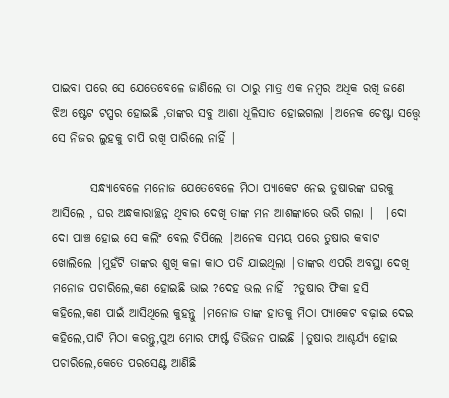ପାଇବା ପରେ ସେ ଯେତେବେଳେ ଜାଣିଲେ ତା ଠାରୁ ମାତ୍ର ଏକ ନମ୍ବର ଅଧିକ ରଖି ଜଣେ ଝିଅ ଷ୍ଟେଟ ଟପ୍ପର ହୋଇଛି ,ତାଙ୍କର ସବୁ ଆଶା ଧୂଳିସାତ ହୋଇଗଲା |ଅନେକ ଚେଷ୍ଟା ସତ୍ତ୍ୱେ ସେ ନିଜର ଲୁହକୁ ଚାପି ରଖି ପାରିଲେ ନାହିଁ |

        ସନ୍ଧ୍ୟାବେଳେ ମନୋଜ ଯେତେବେଳେ ମିଠା ପ୍ୟାକେଟ ନେଇ ତୁଷାରଙ୍କ ଘରକୁ ଆସିଲେ , ଘର ଅନ୍ଧକାରାଚ୍ଛନ୍ନ ଥିବାର ଦେଖି ତାଙ୍କ ମନ ଆଶଙ୍କାରେ ଭରି ଗଲା |  |ଦୋ ଦୋ ପାଞ୍ଚ ହୋଇ ସେ କଲିଂ ବେଲ ଚିପିଲେ |ଅନେକ ସମୟ ପରେ ତୁଷାର କବାଟ ଖୋଲିଲେ |ମୁହଁଟି ତାଙ୍କର ଶୁଖି କଳା କାଠ ପଡି ଯାଇଥିଲା |ତାଙ୍କର ଏପରି ଅବସ୍ଥା ଦେଖି ମନୋଜ ପଚାରିଲେ,କଣ ହୋଇଛି ଭାଇ ?ଦେହ ଭଲ ନାହିଁ  ?ତୁଷାର ଫିକା ହସି କହିଲେ,କଣ ପାଇଁ ଆସିଥିଲେ କୁହନ୍ତୁ |ମନୋଜ ତାଙ୍କ ହାତକୁ ମିଠା ପ୍ୟାକେଟ ବଢ଼ାଇ ଦେଇ କହିଲେ,ପାଟି ମିଠା କରନ୍ତୁ,ପୁଅ ମୋର ଫାର୍ଷ୍ଟ ଡିଭିଜନ ପାଇଛି |ତୁଷାର ଆଶ୍ଚର୍ଯ୍ୟ ହୋଇ ପଚାରିଲେ,କେତେ ପରସେଣ୍ଟ ଆଣିଛି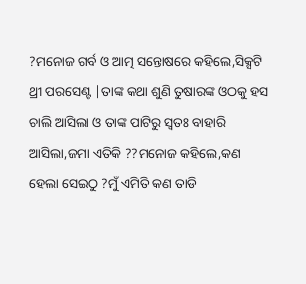?ମନୋଜ ଗର୍ବ ଓ ଆତ୍ମ ସନ୍ତୋଷରେ କହିଲେ,ସିକ୍ସଟି ଥ୍ରୀ ପରସେଣ୍ଟ |ତାଙ୍କ କଥା ଶୁଣି ତୁଷାରଙ୍କ ଓଠକୁ ହସ ଚାଲି ଆସିଲା ଓ ତାଙ୍କ ପାଟିରୁ ସ୍ୱତଃ ବାହାରି ଆସିଲା,ଜମା ଏତିକି ??ମନୋଜ କହିଲେ,କଣ ହେଲା ସେଇଠୁ ?ମୁଁ ଏମିତି କଣ ତାଡି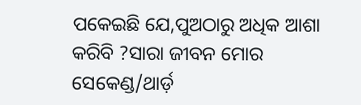ପକେଇଛି ଯେ,ପୁଅଠାରୁ ଅଧିକ ଆଶା କରିବି ?ସାରା ଜୀବନ ମୋର ସେକେଣ୍ଡ/ଥାର୍ଡ଼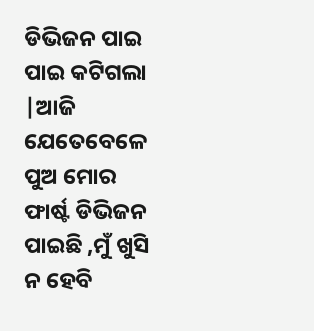ଡିଭିଜନ ପାଇ ପାଇ କଟିଗଲା |ଆଜି ଯେତେବେଳେ  ପୁଅ ମୋର  ଫାର୍ଷ୍ଟ ଡିଭିଜନ ପାଇଛି ,ମୁଁ ଖୁସି ନ ହେବି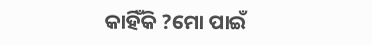କାହିଁକି ?ମୋ ପାଇଁ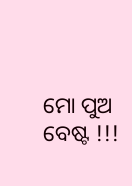ମୋ ପୁଅ ବେଷ୍ଟ !!!